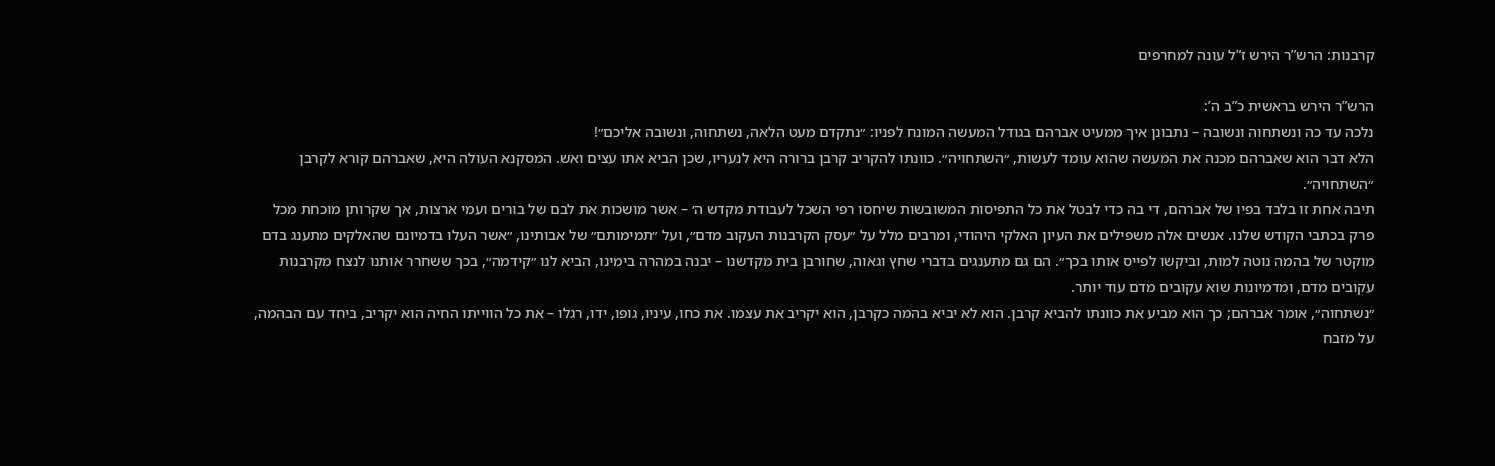קרבנות: הרש”ר הירש ז”ל עונה למחרפים

הרש”ר הירש בראשית כ”ב ה’:
נלכה עד כה ונשתחוה ונשובה – נתבונן איך ממעיט אברהם בגודל המעשה המונח לפניו: ״נתקדם מעט הלאה, נשתחוה, ונשובה אליכם״!
הלא דבר הוא שאברהם מכנה את המעשה שהוא עומד לעשות, ״השתחויה״. כוונתו להקריב קרבן ברורה היא לנעריו, שכן הביא אתו עצים ואש. המסקנא העולה היא, שאברהם קורא לקרבן ״השתחויה״.
תיבה אחת זו בלבד בפיו של אברהם, די בה כדי לבטל את כל התפיסות המשובשות שיחסו רפי השכל לעבודת מקדש ה׳ – אשר מושכות את לבם של בורים ועמי ארצות, אך שקרותן מוכחת מכל פרק בכתבי הקודש שלנו. אנשים אלה משפילים את העיון האלקי היהודי, ומרבים מלל על ״עסק הקרבנות העקוב מדם״, ועל ״תמימותם״ של אבותינו, ״אשר העלו בדמיונם שהאלקים מתענג בדם מוקטר של בהמה נוטה למות, וביקשו לפייס אותו בכך״. הם גם מתענגים בדברי שחץ וגאוה, שחורבן בית מקדשנו – יבנה במהרה בימינו, הביא לנו ״קידמה״, בכך ששחרר אותנו לנצח מקרבנות עקובים מדם, ומדמיונות שוא עקובים מדם עוד יותר.
״נשתחוה״, אומר אברהם; כך הוא מביע את כוונתו להביא קרבן. הוא לא יביא בהמה כקרבן, הוא יקריב את עצמו. את כחו, עיניו, גופו, ידו, רגלו – את כל הווייתו החיה הוא יקריב, ביחד עם הבהמה, על מזבח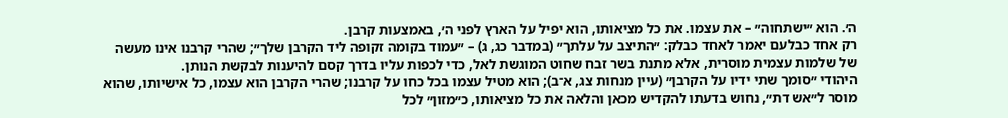ה׳. הוא ״ישתחוה״ – את עצמו. את כל מציאותו, הוא יפיל על הארץ לפני ה׳, באמצעות קרבן.
רק אחד כבלעם יאמר לאחד כבלק: ״התיצב על עלתך״ (במדבר כג, ג) – ״עמוד בקומה זקופה ליד הקרבן שלך״; שהרי קרבנו אינו מעשה של שלמות עצמית מוסרית, אלא מתנת בשר זבח שחוט המוגשת לאל, כדי לכפות עליו בדרך קסם להיענות לבקשת הנותן.
היהודי ״סומך שתי ידיו על הקרבן״ (עיין מנחות צג, א־ב); הוא מטיל עצמו בכל כחו על קרבנו; שהרי הקרבן הוא עצמו, כל אישיותו, שהוא מוסר ל״אש דת״, נחוש בדעתו להקדיש מכאן והלאה את כל מציאותו, כ״מזון״ לכל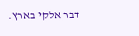דבר אלקי בארץ.